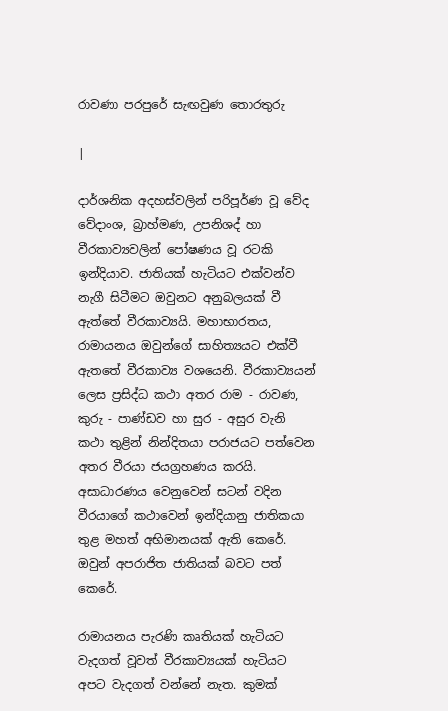රාවණා පරපුරේ සැඟවුණ තොරතුරු

|

දාර්ශනික අදහස්‌වලින් පරිපූර්ණ වූ වේද වේදාංශ, බ්‍රාහ්මණ, උපනිශද් හා වීරකාව්‍යවලින් පෝෂණය වූ රටකි ඉන්දියාව. ජාතියක්‌ හැටියට එක්‌වන්ව නැගී සිටීමට ඔවුනට අනුබලයක්‌ වී ඇත්තේ වීරකාව්‍යයි. මහාභාරතය, රාමායනය ඔවුන්ගේ සාහිත්‍යයට එක්‌වී ඇතතේ වීරකාව්‍ය වශයෙනි. වීරකාව්‍යයන් ලෙස ප්‍රසිද්ධ කථා අතර රාම - රාවණ, කුරු - පාණ්‌ඩව හා සුර - අසුර වැනි කථා තුළින් නින්දිතයා පරාජයට පත්වෙන අතර වීරයා ජයග්‍රහණය කරයි. අසාධාරණය වෙනුවෙන් සටන් වදින වීරයාගේ කථාවෙන් ඉන්දියානු ජාතිකයා තුළ මහත් අභිමානයක්‌ ඇති කෙරේ. ඔවුන් අපරාජිත ජාතියක්‌ බවට පත් කෙරේ.

රාමායනය පැරණි කෘතියක්‌ හැටියට වැදගත් වූවත් වීරකාව්‍යයක්‌ හැටියට අපට වැදගත් වන්නේ නැත. කුමක්‌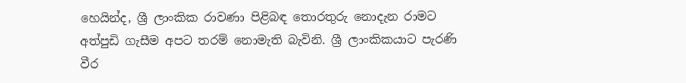හෙයින්ද, ශ්‍රී ලාංකික රාවණා පිළිබඳ තොරතුරු නොදැන රාමට අත්පුඩි ගැසීම අපට තරම් නොමැති බැවිනි. ශ්‍රී ලාංකිකයාට පැරණි වීර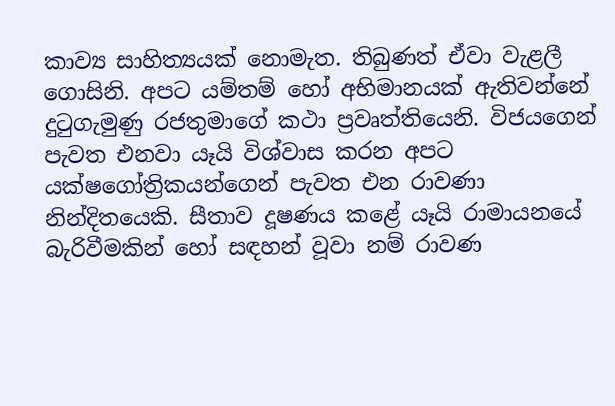කාව්‍ය සාහිත්‍යයක්‌ නොමැත. තිබුණත් ඒවා වැළලී ගොසිනි. අපට යම්තම් හෝ අභිමානයක්‌ ඇතිවන්නේ දුටුගැමුණු රජතුමාගේ කථා ප්‍රවෘත්තියෙනි. විජයගෙන් පැවත එනවා යෑයි විශ්වාස කරන අපට යක්‌ෂගෝත්‍රිකයන්ගෙන් පැවත එන රාවණා නින්දිතයෙකි. සීතාව දූෂණය කළේ යෑයි රාමායනයේ බැරිවීමකින් හෝ සඳහන් වූවා නම් රාවණ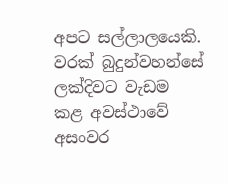අපට සල්ලාලයෙකි. වරක්‌ බුදුන්වහන්සේ ලක්‌දිවට වැඩම කළ අවස්‌ථාවේ අසංවර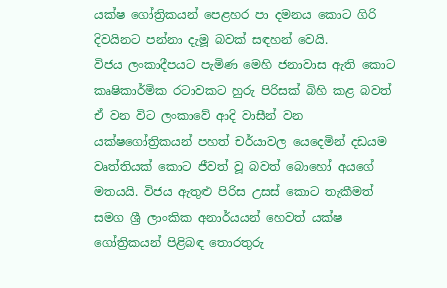යක්‌ෂ ගෝත්‍රිකයන් පෙළහර පා දමනය කොට ගිරි දිවයිනට පන්නා දැමූ බවක්‌ සඳහන් වෙයි.
විජය ලංකාදීපයට පැමිණ මෙහි ජනාවාස ඇති කොට කෘෂිකාර්මික රටාවකට හුරු පිරිසක්‌ බිහි කළ බවත් ඒ වන විට ලංකාවේ ආදි වාසීන් වන යක්‌ෂගෝත්‍රිකයන් පහත් චර්යාවල යෙදෙමින් දඩයම වෘත්තියක්‌ කොට ජීවත් වූ බවත් බොහෝ අයගේ මතයයි. විජය ඇතුළු පිරිස උසස්‌ කොට තැකීමත් සමග ශ්‍රී ලාංකික අනාර්යයන් හෙවත් යක්‌ෂ ගෝත්‍රිකයන් පිළිබඳ තොරතුරු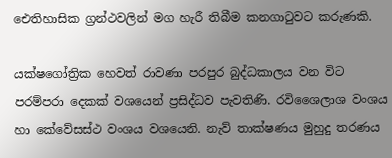ඓතිහාසික ග්‍රන්ථවලින් මග හැරී තිබීම කනගාටුවට කරුණකි.

යක්‌ෂගෝත්‍රික හෙවත් රාවණා පරපුර බුද්ධකාලය වන විට පරම්පරා දෙකක්‌ වශයෙන් ප්‍රසිද්ධව පැවතිණි. රවිශෛලාශ වංශය හා කේවේසස්‌ථ වංශය වශයෙනි. නැව් තාක්‌ෂණය මුහුදු තරණය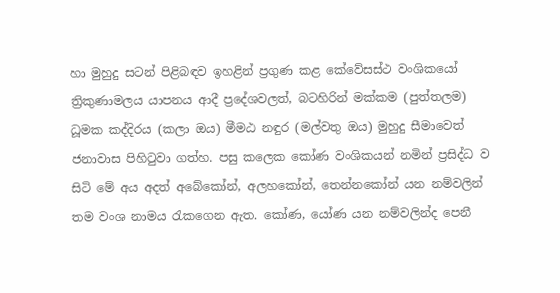හා මුහුදු සටන් පිළිබඳව ඉහළින් ප්‍රගුණ කළ කේවේසස්‌ථ වංශිකයෝ ත්‍රිකුණාමලය යාපනය ආදී ප්‍රදේශවලත්, බටහිරින් මක්‌කම (පුත්තලම) ධූමක කද්දිරය (කලා ඔය) මීමඨ නඳුර (මල්වතු ඔය) මුහුදු සීමාවෙත් ජනාවාස පිහිටුවා ගත්හ. පසු කලෙක කෝණ වංශිකයන් නමින් ප්‍රසිද්ධ ව සිටි මේ අය අදත් අබේකෝන්, අලහකෝන්, තෙන්නකෝන් යන නම්වලින් තම වංශ නාමය රැකගෙන ඇත. කෝණ, යෝණ යන නම්වලින්ද පෙනී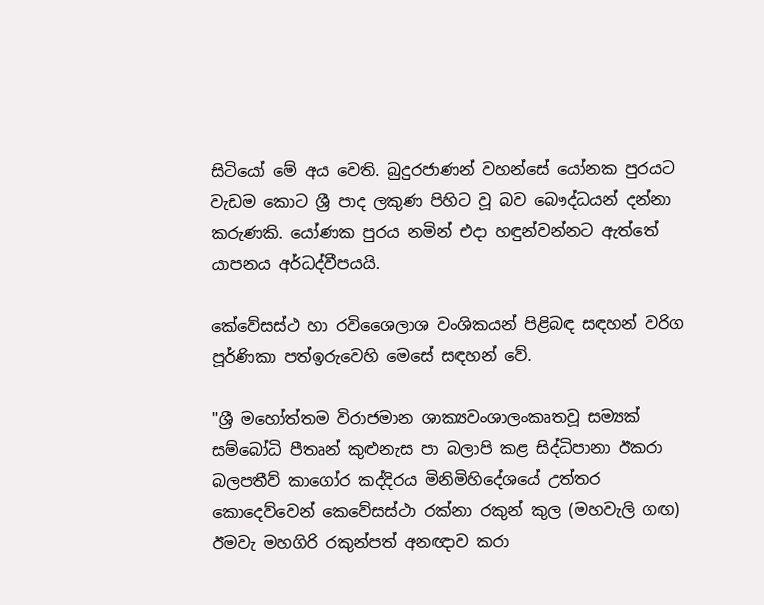සිටියෝ මේ අය වෙති. බුදුරජාණන් වහන්සේ යෝනක පුරයට වැඩම කොට ශ්‍රී පාද ලකුණ පිහිට වූ බව බෞද්ධයන් දන්නා කරුණකි. යෝණක පුරය නමින් එදා හඳුන්වන්නට ඇත්තේ යාපනය අර්ධද්වීපයයි.

කේවේසස්‌ථ හා රවිශෛලාශ වංශිකයන් පිළිබඳ සඳහන් වරිග පූර්ණිකා පත්ඉරුවෙහි මෙසේ සඳහන් වේ.

"ශ්‍රී මහෝත්තම විරාජමාන ශාක්‍යවංශාලංකෘතවූ සම්‍යක්‌ සම්බෝධි පීතෘන් කුළුනැස පා බලාපි කළ සිද්ධිපානා ඊකරා බලපතීව් කාගෝර කද්දිරය මිනිමිහිදේශයේ උත්තර කොදෙව්වෙන් කෙවේසස්‌ථා රක්‌නා රකුන් කුල (මහවැලි ගඟ) ඊමවැ මහගිරි රකුන්පත් අනඥාව කරා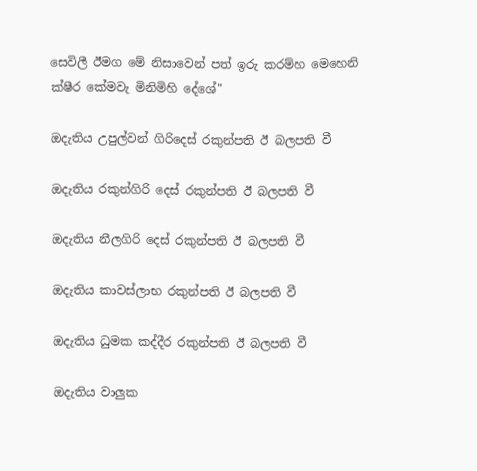සෙවිලී ඊමග මේ නිසාවෙන් පත් ඉරු කරම්හ මෙහෙනි ක්‌ෂීර කේමවැ මිනිමිහි දේශේ"

ඔදැතිය උපුල්වන් ගිරිදෙස්‌ රකුන්පති ඊ බලපති වී

ඔදැතිය රකුන්ගිරි දෙස්‌ රකුන්පති ඊ බලපති වී

ඔදැතිය නීලගිරි දෙස්‌ රකුන්පති ඊ බලපති වී

ඔදැතිය කාවස්‌ලාභ රකුන්පති ඊ බලපති වී

ඔදැතිය ධුමක කද්දීර රකුන්පති ඊ බලපති වී

ඔදැතිය වාලුක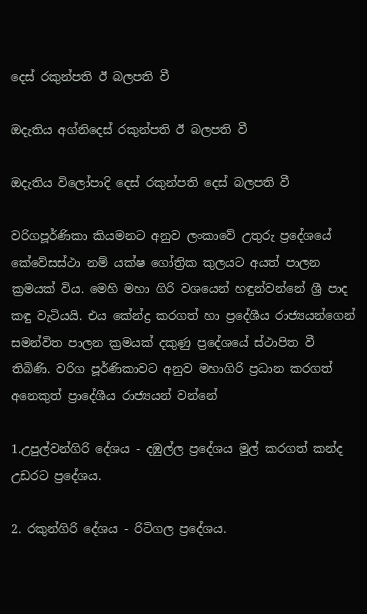දෙස්‌ රකුන්පති ඊ බලපති වී

ඔදැතිය අග්නිදෙස්‌ රකුන්පති ඊ බලපති වී

ඔදැතිය විලෝපාදි දෙස්‌ රකුන්පති දෙස්‌ බලපති වී

වරිගපූර්ණිකා කියමනට අනුව ලංකාවේ උතුරු ප්‍රදේශයේ කේවේසස්‌ථා නම් යක්‌ෂ ගෝත්‍රික කුලයට අයත් පාලන ක්‍රමයක්‌ විය. මෙහි මහා ගිරි වශයෙන් හඳුන්වන්නේ ශ්‍රී පාද කඳු වැටියයි. එය කේන්ද්‍ර කරගත් හා ප්‍රදේශීය රාජ්‍යයන්ගෙන් සමන්විත පාලන ක්‍රමයක්‌ දකුණු ප්‍රදේශයේ ස්‌ථාපිත වී තිබිණි. වරිග පූර්ණිකාවට අනුව මහාගිරි ප්‍රධාන කරගත් අනෙකුත් ප්‍රාදේශීය රාජ්‍යයන් වන්නේ

1.උපුල්වන්ගිරි දේශය - දඹුල්ල ප්‍රදේශය මුල් කරගත් කන්ද උඩරට ප්‍රදේශය.

2. රකුන්ගිරි දේශය - රිටිගල ප්‍රදේශය.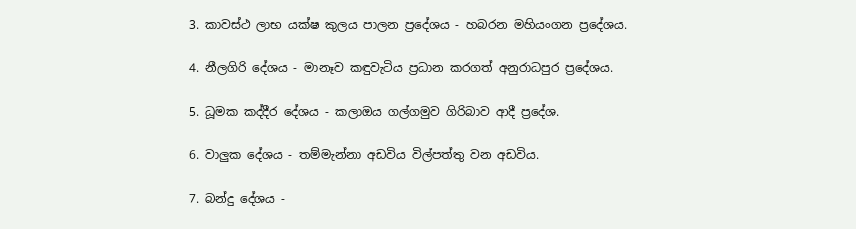3. කාවස්‌ථ ලාභ යක්‌ෂ කුලය පාලන ප්‍රදේශය - හබරන මහියංගන ප්‍රදේශය.

4. නීලගිරි දේශය - මානෑව කඳුවැටිය ප්‍රධාන කරගත් අනුරාධපුර ප්‍රදේශය.

5. ධූමක කද්දීර දේශය - කලාඔය ගල්ගමුව ගිරිබාව ආදී ප්‍රදේශ.

6. වාලුක දේශය - තම්මැන්නා අඩවිය විල්පත්තු වන අඩවිය.

7. බන්දු දේශය -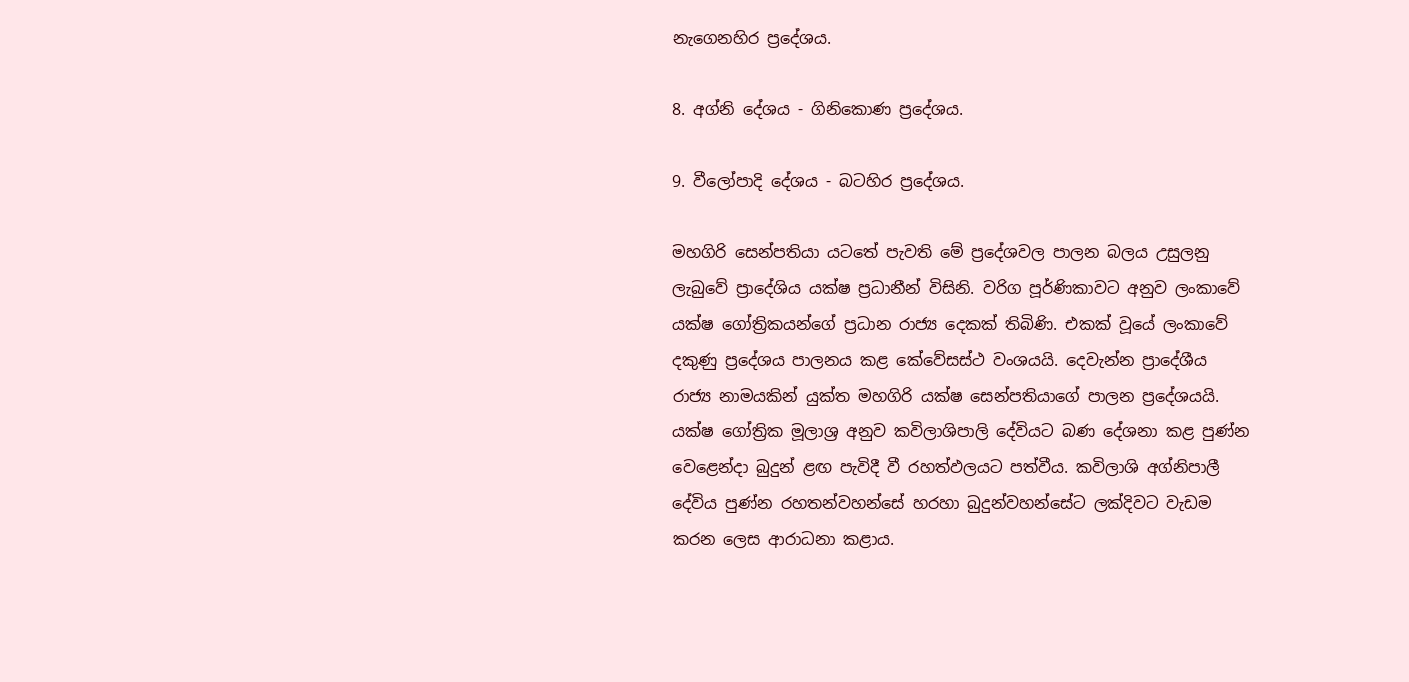නැගෙනහිර ප්‍රදේශය.

8. අග්නි දේශය - ගිනිකොණ ප්‍රදේශය.

9. වීලෝපාදි දේශය - බටහිර ප්‍රදේශය.

මහගිරි සෙන්පතියා යටතේ පැවති මේ ප්‍රදේශවල පාලන බලය උසුලනු ලැබුවේ ප්‍රාදේශිය යක්‌ෂ ප්‍රධානීන් විසිනි. වරිග පූර්ණිකාවට අනුව ලංකාවේ යක්‌ෂ ගෝත්‍රිකයන්ගේ ප්‍රධාන රාජ්‍ය දෙකක්‌ තිබිණි. එකක්‌ වූයේ ලංකාවේ දකුණු ප්‍රදේශය පාලනය කළ කේවේසස්‌ථ වංශයයි. දෙවැන්න ප්‍රාදේශීය රාජ්‍ය නාමයකින් යුක්‌ත මහගිරි යක්‌ෂ සෙන්පතියාගේ පාලන ප්‍රදේශයයි. යක්‌ෂ ගෝත්‍රික මූලාශ්‍ර අනුව කවිලාශිපාලි දේවියට බණ දේශනා කළ පුණ්‌න වෙළෙන්දා බුදුන් ළඟ පැවිදී වී රහත්ඵලයට පත්වීය. කවිලාශි අග්නිපාලී දේවිය පුණ්‌න රහතන්වහන්සේ හරහා බුදුන්වහන්සේට ලක්‌දිවට වැඩම කරන ලෙස ආරාධනා කළාය.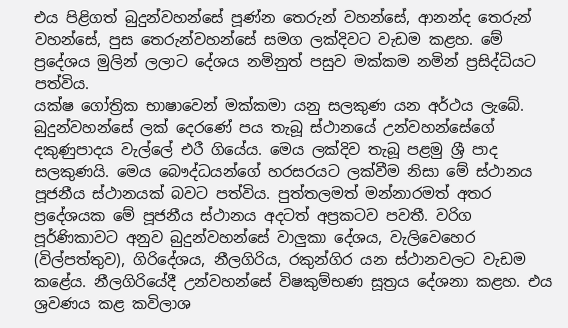එය පිළිගත් බුදුන්වහන්සේ පූණ්‌න තෙරුන් වහන්සේ, ආනන්ද තෙරුන් වහන්සේ, පුස තෙරුන්වහන්සේ සමග ලක්‌දිවට වැඩම කළහ. මේ ප්‍රදේශය මුලින් ලලාට දේශය නමිනුත් පසුව මක්‌කම නමින් ප්‍රසිද්ධියට පත්විය.
යක්‌ෂ ගෝත්‍රික භාෂාවෙන් මක්‌කමා යනු සලකුණ යන අර්ථය ලැබේ. බුදුන්වහන්සේ ලක්‌ දෙරණේ පය තැබූ ස්‌ථානයේ උන්වහන්සේගේ දකුණුපාදය වැල්ලේ එරී ගියේය. මෙය ලක්‌දිව තැබූ පළමු ශ්‍රී පාද සලකුණයි. මෙය බෞද්ධයන්ගේ හරසරයට ලක්‌වීම නිසා මේ ස්‌ථානය පූජනීය ස්‌ථානයක්‌ බවට පත්විය. පුත්තලමත් මන්නාරමත් අතර ප්‍රදේශයක මේ පූජනීය ස්‌ථානය අදටත් අප්‍රකටව පවතී. වරිග පූර්ණිකාවට අනුව බුදුන්වහන්සේ වාලුකා දේශය, වැලිවෙහෙර (විල්පත්තුව), ගිරිදේශය, නීලගිරිය, රකුන්ගිර යන ස්‌ථානවලට වැඩම කළේය. නීලගිරියේදී උන්වහන්සේ විෂකුම්භණ සූත්‍රය දේශනා කළහ. එය ශ්‍රවණය කළ කවිලාශ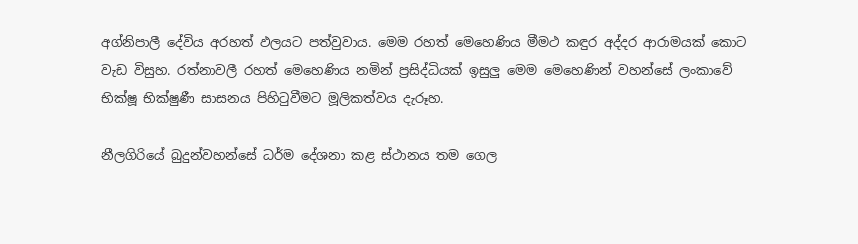අග්නිපාලී දේවිය අරහත් ඵලයට පත්වුවාය. මෙම රහත් මෙහෙණිය මීමථ කඳුර අද්දර ආරාමයක්‌ කොට වැඩ විසුහ. රත්නාවලී රහත් මෙහෙණිය නමින් ප්‍රසිද්ධියක්‌ ඉසුලු මෙම මෙහෙණින් වහන්සේ ලංකාවේ භික්‌ෂූ භික්‌ෂුණී සාසනය පිහිටුවීමට මූලිකත්වය දැරූහ.

නීලගිරියේ බුදුන්වහන්සේ ධර්ම දේශනා කළ ස්‌ථානය තම ගෙල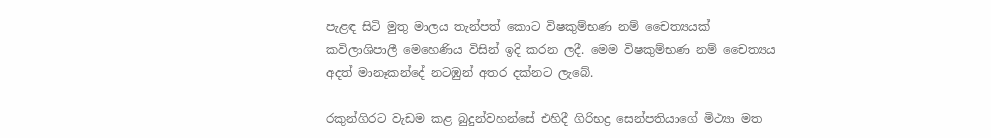පැළඳ සිටි මුතු මාලය තැන්පත් කොට විෂකුම්භණ නම් චෛත්‍යයක්‌ කවිලාශිපාලී මෙහෙණිය විසින් ඉදි කරන ලදී. මෙම විෂකුම්භණ නම් චෛත්‍යය අදත් මානෑකන්දේ නටඹුන් අතර දක්‌නට ලැබේ.

රකුන්ගිරට වැඩම කළ බුදුන්වහන්සේ එහිදී ගිරිභද්‍ර සෙන්පතියාගේ මිථ්‍යා මත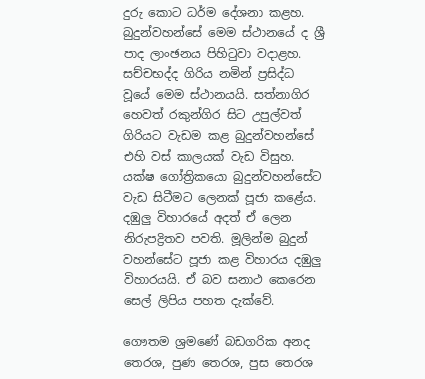දුරු කොට ධර්ම දේශනා කළහ. බුදුන්වහන්සේ මෙම ස්‌ථානයේ ද ශ්‍රී පාද ලාංඡනය පිහිටුවා වදාළහ. සච්චභද්ද ගිරිය නමින් ප්‍රසිද්ධ වූයේ මෙම ස්‌ථානයයි. සත්නාගිර හෙවත් රකුන්ගිර සිට උපුල්වත් ගිරියට වැඩම කළ බුදුන්වහන්සේ එහි වස්‌ කාලයක්‌ වැඩ විසුහ. යක්‌ෂ ගෝත්‍රිකයො බුදුන්වහන්සේට වැඩ සිටීමට ලෙනක්‌ පූජා කළේය. දඹුලු විහාරයේ අදත් ඒ ලෙන නිරුපද්‍රිතව පවති. මූලින්ම බුදුන් වහන්සේට පූජා කළ විහාරය දඹුලු විහාරයයි. ඒ බව සනාථ කෙරෙන සෙල් ලිපිය පහත දැක්‌වේ.

ගෞතම ශ්‍රමණේ බඩගරික අනද තෙරශ, පුණ තෙරශ, පුස තෙරශ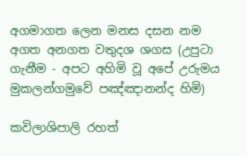අගමාගත ලෙන මනස දසන නම අගත අනගත වතුදශ ශගස (උපුටා ගැනීම - අපට අහිමි වූ අපේ උරුමය මුකලන්ගමුවේ පඤ්ඤානන්ද හිමි)

කවිලාශිපාලි රහත්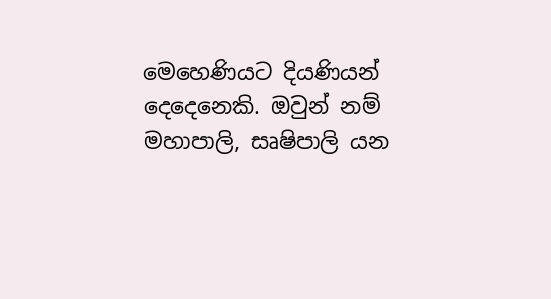මෙහෙණියට දියණියන් දෙදෙනෙකි. ඔවුන් නම් මහාපාලි, සෘෂිපාලි යන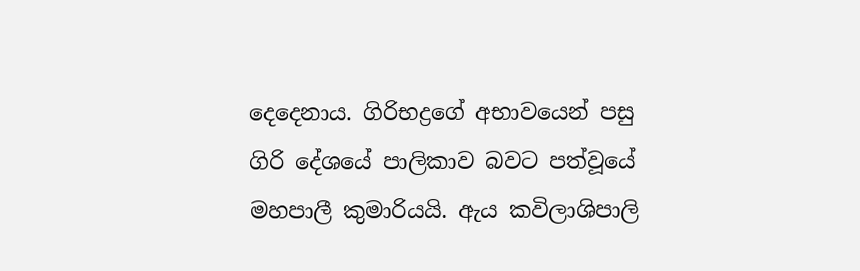දෙදෙනාය. ගිරිභද්‍රගේ අභාවයෙන් පසු ගිරි දේශයේ පාලිකාව බවට පත්වූයේ මහපාලී කුමාරියයි. ඇය කවිලාශිපාලි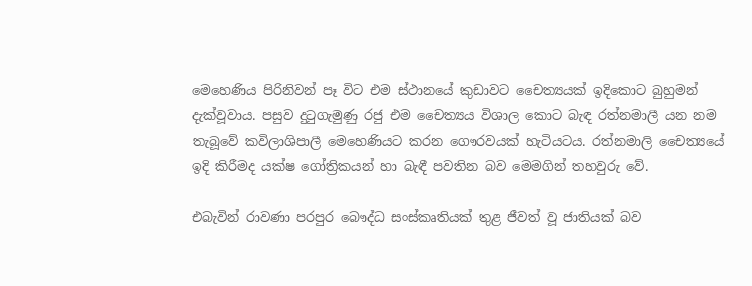මෙහෙණිය පිරිනිවන් පෑ විට එම ස්‌ථානයේ කුඩාවට චෛත්‍යයක්‌ ඉදිකොට බුහුමන් දැක්‌වූවාය. පසුව දුටුගැමුණු රජු එම චෛත්‍යය විශාල කොට බැඳ රත්නමාලී යන නම තැබූවේ කවිලාශිපාලී මෙහෙණියට කරන ගෞරවයක්‌ හැටියටය. රත්නමාලි චෛත්‍යයේ ඉදි කිරීමද යක්‌ෂ ගෝත්‍රිකයන් හා බැඳී පවතින බව මෙමගින් තහවුරු වේ.

එබැවින් රාවණා පරපුර බෞද්ධ සංස්‌කෘතියක්‌ තුළ ජීවත් වූ ජාතියක්‌ බව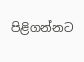පිළිගන්නට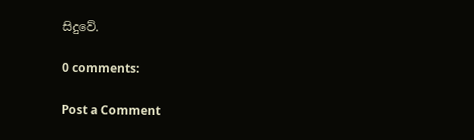සිදුවේ.

0 comments:

Post a Comment